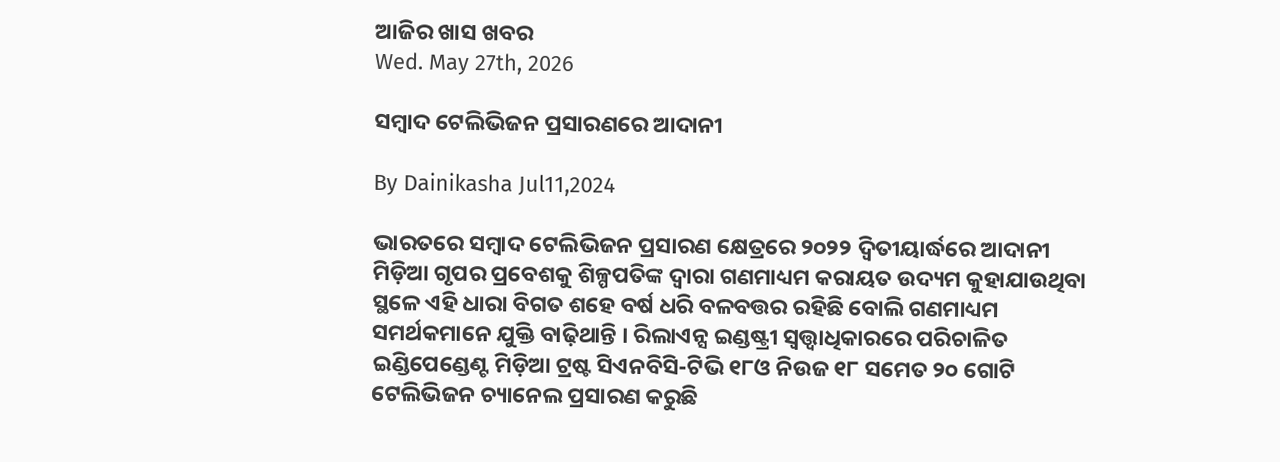ଆଜିର ଖାସ ଖବର
Wed. May 27th, 2026

ସମ୍ୱାଦ ଟେଲିଭିଜନ ପ୍ରସାରଣରେ ଆଦାନୀ

By Dainikasha Jul11,2024

ଭାରତରେ ସମ୍ୱାଦ ଟେଲିଭିଜନ ପ୍ରସାରଣ କ୍ଷେତ୍ରରେ ୨୦୨୨ ଦ୍ୱିତୀୟାର୍ଦ୍ଧରେ ଆଦାନୀ ମିଡ଼ିଆ ଗୃପର ପ୍ରବେଶକୁ ଶିଳ୍ପପତିଙ୍କ ଦ୍ୱାରା ଗଣମାଧ୍ୟମ କରାୟତ ଉଦ୍ୟମ କୁହାଯାଉଥିବା ସ୍ଥଳେ ଏହି ଧାରା ବିଗତ ଶହେ ବର୍ଷ ଧରି ବଳବତ୍ତର ରହିଛି ବୋଲି ଗଣମାଧ୍ୟମ ସମର୍ଥକମାନେ ଯୁକ୍ତି ବାଢ଼ିଥାନ୍ତି । ରିଲାଏନ୍ସ ଇଣ୍ଡଷ୍ଟ୍ରୀ ସ୍ୱତ୍ତ୍ୱାଧିକାରରେ ପରିଚାଳିତ ଇଣ୍ଡିପେଣ୍ଡେଣ୍ଟ ମିଡ଼ିଆ ଟ୍ରଷ୍ଟ ସିଏନବିସି-ଟିଭି ୧୮ଓ ନିଉଜ ୧୮ ସମେତ ୨୦ ଗୋଟି ଟେଲିଭିଜନ ଚ୍ୟାନେଲ ପ୍ରସାରଣ କରୁଛି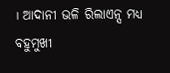। ଆଦାନୀ ଭଳି ରିଲାଏନ୍ସ ମଧ୍ୟ ବହୁମୁଖୀ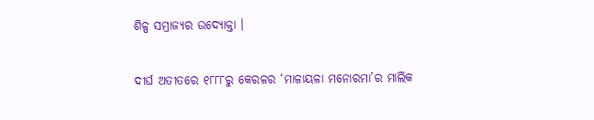ଶିଳ୍ପ ସମ୍ରାଜ୍ୟର ଉଦ୍ୟୋକ୍ତା ।

ଦୀର୍ଘ ଅତୀତରେ ୧୮୮୮ରୁ କେରଳର ‘ମାଳାୟଳା ମନୋରମା’ର ମାଲିକ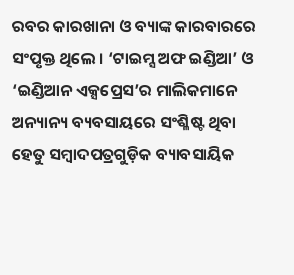ରବର କାରଖାନା ଓ ବ୍ୟାଙ୍କ କାରବାରରେ ସଂପୃକ୍ତ ଥିଲେ । ‘ଟାଇମ୍ସ ଅଫ ଇଣ୍ଡିଆ’ ଓ ‘ଇଣ୍ଡିଆନ ଏକ୍ସପ୍ରେସ’ର ମାଲିକମାନେ ଅନ୍ୟାନ୍ୟ ବ୍ୟବସାୟରେ ସଂଶ୍ଳିଷ୍ଟ ଥିବା ହେତୁ ସମ୍ୱାଦପତ୍ରଗୁଡ଼ିକ ବ୍ୟାବସାୟିକ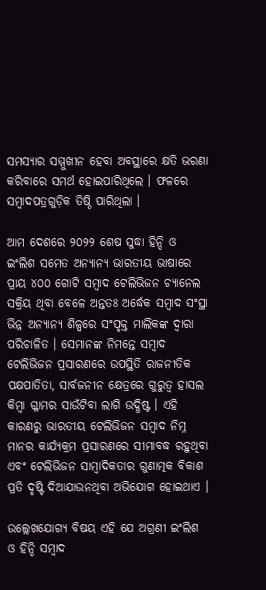ସମସ୍ୟାର ସମ୍ମୁଖୀନ ହେବା ଅବସ୍ଥାରେ କ୍ଷତି ଭରଣା କରିବାରେ ସମର୍ଥ ହୋଇପାରିଥିଲେ । ଫଳରେ ସମ୍ୱାଦପତ୍ରଗୁଡ଼ିକ ତିଷ୍ଠି ପାରିଥିଲା ।

ଆମ ଦେଶରେ ୨୦୨୨ ଶେଷ ସୁଦ୍ଧା ହିନ୍ଦି ଓ ଇଂଲିଶ ସମେତ ଅନ୍ୟାନ୍ୟ ଭାରତୀୟ ଭାଷାରେ ପ୍ରାୟ ୪୦୦ ଗୋଟି ସମ୍ୱାଦ ଟେଲିଭିଜନ ଚ୍ୟାନେଲ ସକ୍ରିୟ ଥିବା ବେଳେ ଅନ୍ତତଃ ଅର୍ଦ୍ଧେକ ସମ୍ୱାଦ ସଂସ୍ଥା ଭିନ୍ନ ଅନ୍ୟାନ୍ୟ ଶିଳ୍ପରେ ସଂପୃକ୍ତ ମାଲିକଙ୍କ ଦ୍ୱାରା ପରିଚାଳିତ । ସେମାନଙ୍କ ନିମନ୍ତେ ସମ୍ୱାଦ ଟେଲିଭିଜନ ପ୍ରସାରଣରେ ଉପସ୍ଥିତି ରାଜନୀତିକ ପକ୍ଷପାତିତା, ସାର୍ବଜନୀନ କ୍ଷେତ୍ରରେ ଗୁରୁତ୍ୱ ହାସଲ କିମ୍ୱା ଗ୍ଳାମର ସାଉଁଟିବା ଲାଗି ଉଦ୍ଧିଷ୍ଟ । ଏହି କାରଣରୁ ଭାରତୀୟ ଟେଲିଭିଜନ ସମ୍ୱାଦ ନିମ୍ନ ମାନର କାର୍ଯ୍ୟକ୍ରମ ପ୍ରସାରଣରେ ସୀମାବଦ୍ଧ ରହୁଥିବା ଏବଂ ଟେଲିଭିଜନ ସାମ୍ୱାଦିକତାର ଗୁଣାତ୍ମକ ବିକାଶ ପ୍ରତି ଦୃଷ୍ଟି ଦିଆଯାଉନଥିବା ଅଭିଯୋଗ ହୋଇଥାଏ ।

ଉଲ୍ଲେଖଯୋଗ୍ୟ ବିଷୟ ଏହି ଯେ ଅଗ୍ରଣୀ ଇଂଲିଶ ଓ ହିନ୍ଦି ସମ୍ୱାଦ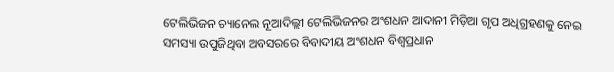ଟେଲିଭିଜନ ଚ୍ୟାନେଲ ନୂଆଦିଲ୍ଲୀ ଟେଲିଭିଜନର ଅଂଶଧନ ଆଦାନୀ ମିଡ଼ିଆ ଗୃପ ଅଧିଗ୍ରହଣକୁ ନେଇ ସମସ୍ୟା ଉପୁଜିଥିବା ଅବସରରେ ବିବାଦୀୟ ଅଂଶଧନ ବିଶ୍ୱପ୍ରଧାନ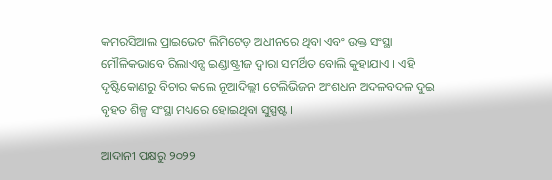କମରସିଆଲ ପ୍ରାଇଭେଟ ଲିମିଟେଡ଼ ଅଧୀନରେ ଥିବା ଏବଂ ଉକ୍ତ ସଂସ୍ଥା ମୌଳିକଭାବେ ରିଲାଏନ୍ସ ଇଣ୍ଡାଷ୍ଟ୍ରୀଜ ଦ୍ୱାରା ସମର୍ଥିତ ବୋଲି କୁହାଯାଏ । ଏହି ଦୃଷ୍ଟିକୋଣରୁ ବିଚାର କଲେ ନୂଆଦିଲ୍ଲୀ ଟେଲିଭିଜନ ଅଂଶଧନ ଅଦଳବଦଳ ଦୁଇ ବୃହତ ଶିଳ୍ପ ସଂସ୍ଥା ମଧ୍ୟରେ ହୋଇଥିବା ସୁସ୍ପଷ୍ଟ ।

ଆଦାନୀ ପକ୍ଷରୁ ୨୦୨୨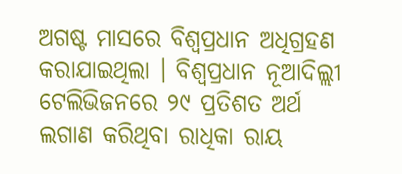ଅଗଷ୍ଟ ମାସରେ ବିଶ୍ୱପ୍ରଧାନ ଅଧିଗ୍ରହଣ କରାଯାଇଥିଲା । ବିଶ୍ୱପ୍ରଧାନ ନୂଆଦିଲ୍ଲୀ ଟେଲିଭିଜନରେ ୨୯ ପ୍ରତିଶତ ଅର୍ଥ ଲଗାଣ କରିଥିବା ରାଧିକା ରାୟ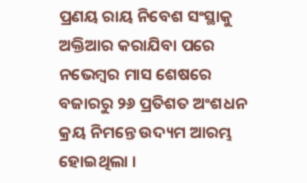ପ୍ରଣୟ ରାୟ ନିବେଶ ସଂସ୍ଥାକୁ ଅକ୍ତିଆର କରାଯିବା ପରେ ନଭେମ୍ୱର ମାସ ଶେଷରେ ବଜାରରୁ ୨୬ ପ୍ରତିଶତ ଅଂଶଧନ କ୍ରୟ ନିମନ୍ତେ ଉଦ୍ୟମ ଆରମ୍ଭ ହୋଇଥିଲା ।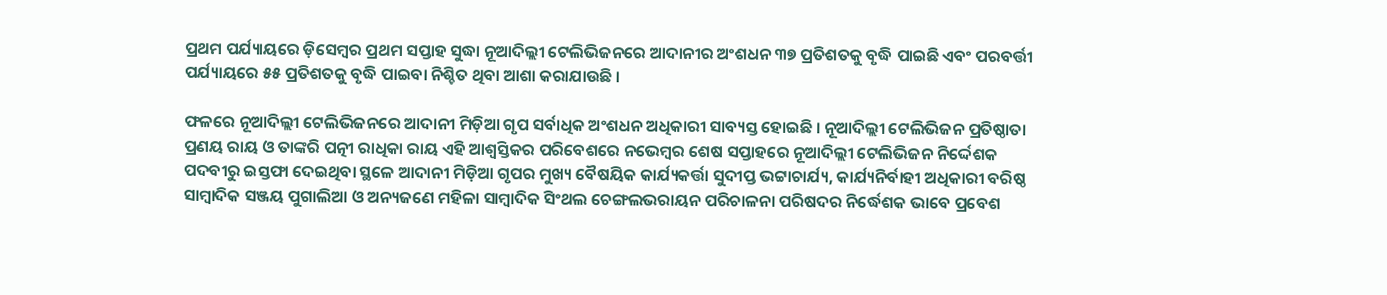ପ୍ରଥମ ପର୍ଯ୍ୟାୟରେ ଡ଼ିସେମ୍ୱର ପ୍ରଥମ ସପ୍ତାହ ସୁଦ୍ଧା ନୂଆଦିଲ୍ଲୀ ଟେଲିଭିଜନରେ ଆଦାନୀର ଅଂଶଧନ ୩୭ ପ୍ରତିଶତକୁ ବୃଦ୍ଧି ପାଇଛି ଏବଂ ପରବର୍ତ୍ତୀ ପର୍ଯ୍ୟାୟରେ ୫୫ ପ୍ରତିଶତକୁ ବୃଦ୍ଧି ପାଇବା ନିଶ୍ଚିତ ଥିବା ଆଶା କରାଯାଉଛି ।

ଫଳରେ ନୂଆଦିଲ୍ଲୀ ଟେଲିଭିଜନରେ ଆଦାନୀ ମିଡ଼ିଆ ଗୃପ ସର୍ବାଧିକ ଅଂଶଧନ ଅଧିକାରୀ ସାବ୍ୟସ୍ତ ହୋଇଛି । ନୂଆଦିଲ୍ଲୀ ଟେଲିଭିଜନ ପ୍ରତିଷ୍ଠାତା ପ୍ରଣୟ ରାୟ ଓ ତାଙ୍କରି ପତ୍ନୀ ରାଧିକା ରାୟ ଏହି ଆଶ୍ୱସ୍ତିକର ପରିବେଶରେ ନଭେମ୍ୱର ଶେଷ ସପ୍ତାହରେ ନୂଆଦିଲ୍ଲୀ ଟେଲିଭିଜନ ନିର୍ଦ୍ଦେଶକ ପଦବୀରୁ ଇସ୍ତଫା ଦେଇଥିବା ସ୍ଥଳେ ଆଦାନୀ ମିଡ଼ିଆ ଗୃପର ମୁଖ୍ୟ ବୈଷୟିକ କାର୍ଯ୍ୟକର୍ତ୍ତା ସୁଦୀପ୍ତ ଭଟ୍ଟାଚାର୍ଯ୍ୟ, କାର୍ଯ୍ୟନିର୍ବାହୀ ଅଧିକାରୀ ବରିଷ୍ଠ ସାମ୍ୱାଦିକ ସଞ୍ଜୟ ପୁଗାଲିଆ ଓ ଅନ୍ୟଜଣେ ମହିଳା ସାମ୍ୱାଦିକ ସିଂଥଲ ଚେଙ୍ଗଲଭରାୟନ ପରିଚାଳନା ପରିଷଦର ନିର୍ଦ୍ଧେଶକ ଭାବେ ପ୍ରବେଶ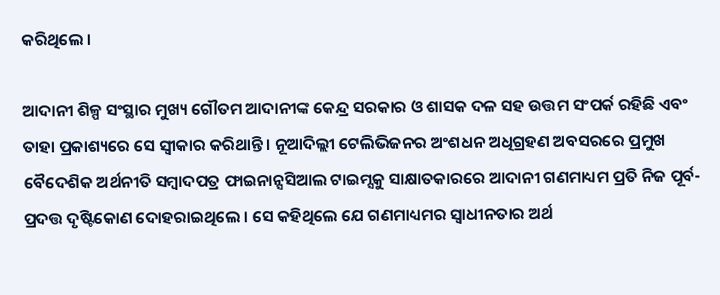କରିଥିଲେ ।

ଆଦାନୀ ଶିଳ୍ପ ସଂସ୍ଥାର ମୁଖ୍ୟ ଗୌତମ ଆଦାନୀଙ୍କ କେନ୍ଦ୍ର ସରକାର ଓ ଶାସକ ଦଳ ସହ ଉତ୍ତମ ସଂପର୍କ ରହିଛି ଏବଂ ତାହା ପ୍ରକାଶ୍ୟରେ ସେ ସ୍ୱୀକାର କରିଥାନ୍ତି । ନୂଆଦିଲ୍ଲୀ ଟେଲିଭିଜନର ଅଂଶଧନ ଅଧିଗ୍ରହଣ ଅବସରରେ ପ୍ରମୁଖ ବୈଦେଶିକ ଅର୍ଥନୀତି ସମ୍ୱାଦପତ୍ର ଫାଇନାନ୍ସସିଆଲ ଟାଇମ୍ସକୁ ସାକ୍ଷାତକାରରେ ଆଦାନୀ ଗଣମାଧ୍ୟମ ପ୍ରତି ନିଜ ପୂର୍ବ-ପ୍ରଦତ୍ତ ଦୃଷ୍ଟିକୋଣ ଦୋହରାଇଥିଲେ । ସେ କହିଥିଲେ ଯେ ଗଣମାଧ୍ୟମର ସ୍ୱାଧୀନତାର ଅର୍ଥ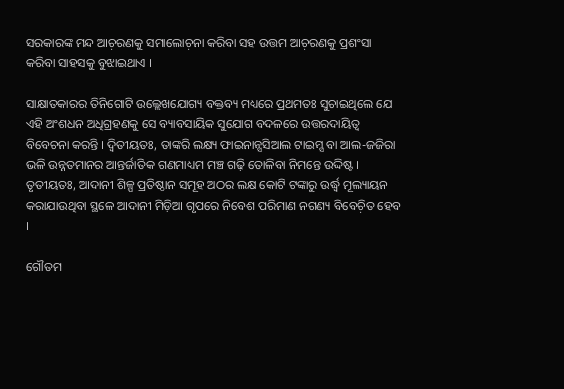ସରକାରଙ୍କ ମନ୍ଦ ଆଚ଼ରଣକୁ ସମାଲୋଚ଼ନା କରିବା ସହ ଉତ୍ତମ ଆଚ଼ରଣକୁ ପ୍ରଶଂସା କରିବା ସାହସକୁ ବୁଝାଇଥାଏ ।

ସାକ୍ଷାତକାରର ତିନିଗୋଟି ଉଲ୍ଲେଖଯୋଗ୍ୟ ବକ୍ତବ୍ୟ ମଧ୍ୟରେ ପ୍ରଥମତଃ ସୁଚାଇଥିଲେ ଯେ ଏହି ଅଂଶଧନ ଅଧିଗ୍ରହଣକୁ ସେ ବ୍ୟାବସାୟିକ ସୁଯୋଗ ବଦଳରେ ଉତ୍ତରଦାୟିତ୍ୱ ବିବେଚନା କରନ୍ତି । ଦ୍ୱିତୀୟତଃ, ତାଙ୍କରି ଲକ୍ଷ୍ୟ ଫାଇନାନ୍ସସିଆଲ ଟାଇମ୍ସ ବା ଆଲ-ଜଜିରା ଭଳି ଉନ୍ନତମାନର ଆନ୍ତର୍ଜାତିକ ଗଣମାଧ୍ୟମ ମଞ୍ଚ ଗଢ଼ି ତୋଳିବା ନିମନ୍ତେ ଉଦ୍ଦିଷ୍ଟ । ତୃତୀୟତଃ, ଆଦାନୀ ଶିଳ୍ପ ପ୍ରତିଷ୍ଠାନ ସମୂହ ଅଠର ଲକ୍ଷ କୋଟି ଟଙ୍କାରୁ ଉର୍ଦ୍ଧ୍ୱ ମୂଲ୍ୟାୟନ କରାଯାଉଥିବା ସ୍ଥଳେ ଆଦାନୀ ମିଡ଼ିଆ ଗୃପରେ ନିବେଶ ପରିମାଣ ନଗଣ୍ୟ ବିବେଚ଼ିତ ହେବ ।

ଗୌତମ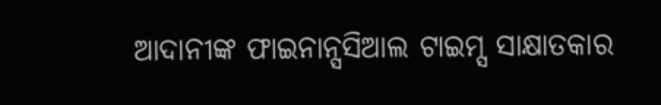ଆଦାନୀଙ୍କ ଫାଇନାନ୍ସସିଆଲ ଟାଇମ୍ସ ସାକ୍ଷାତକାର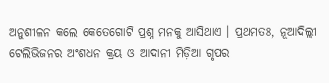ଅନୁଶୀଳନ କଲେ କେତେଗୋଟି ପ୍ରଶ୍ନ ମନକୁ ଆସିଥାଏ । ପ୍ରଥମତଃ, ନୂଆଦିଲ୍ଲୀ ଟେଲିଭିଜନର ଅଂଶଧନ କ୍ରୟ ଓ ଆଦାନୀ ମିଡ଼ିଆ ଗୃପର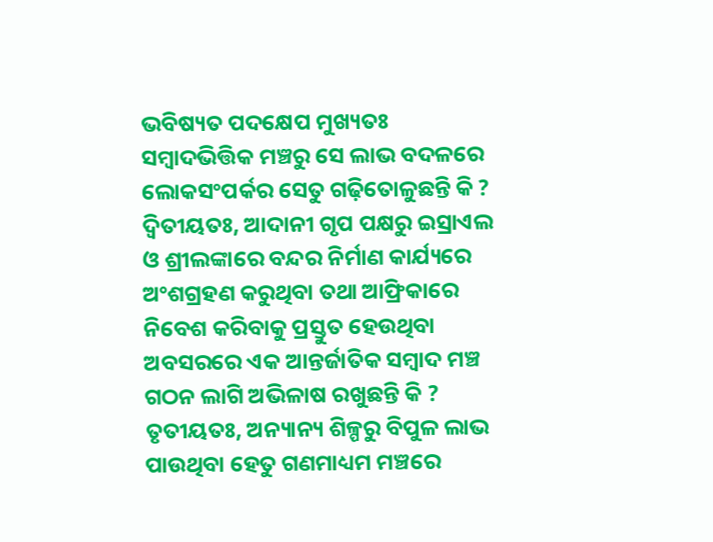ଭବିଷ୍ୟତ ପଦକ୍ଷେପ ମୁଖ୍ୟତଃ ସମ୍ୱାଦଭିତ୍ତିକ ମଞ୍ଚରୁ ସେ ଲାଭ ବଦଳରେ ଲୋକସଂପର୍କର ସେତୁ ଗଢ଼ିତୋଳୁଛନ୍ତି କି ? ଦ୍ୱିତୀୟତଃ, ଆଦାନୀ ଗୃପ ପକ୍ଷରୁ ଇସ୍ରାଏଲ ଓ ଶ୍ରୀଲଙ୍କାରେ ବନ୍ଦର ନିର୍ମାଣ କାର୍ଯ୍ୟରେ ଅଂଶଗ୍ରହଣ କରୁଥିବା ତଥା ଆଫ୍ରିକାରେ ନିବେଶ କରିବାକୁ ପ୍ରସ୍ତୁତ ହେଉଥିବା ଅବସରରେ ଏକ ଆନ୍ତର୍ଜାତିକ ସମ୍ୱାଦ ମଞ୍ଚ ଗଠନ ଲାଗି ଅଭିଳାଷ ରଖୁଛନ୍ତି କି ? ତୃତୀୟତଃ, ଅନ୍ୟାନ୍ୟ ଶିଳ୍ପରୁ ବିପୁଳ ଲାଭ ପାଉଥିବା ହେତୁ ଗଣମାଧ୍ୟମ ମଞ୍ଚରେ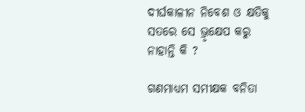ଦୀର୍ଘକାଳୀନ ନିବେଶ ଓ କ୍ଷତିକୁ ସତରେ ସେ ଭ୍ରୃକ୍ଷେପ କରୁ ନାହାନ୍ତି କି ?

ଗଣମାଧ୍ୟମ ସମୀକ୍ଷକ ବନିତା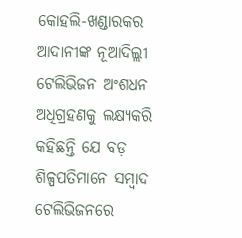କୋହଲି-ଖଣ୍ଡାରକର ଆଦାନୀଙ୍କ ନୂଆଦିଲ୍ଲୀ ଟେଲିଭିଜନ ଅଂଶଧନ ଅଧିଗ୍ରହଣକୁ ଲକ୍ଷ୍ୟକରି କହିଛନ୍ତି ଯେ ବଡ଼ ଶିଳ୍ପପତିମାନେ ସମ୍ୱାଦ ଟେଲିଭିଜନରେ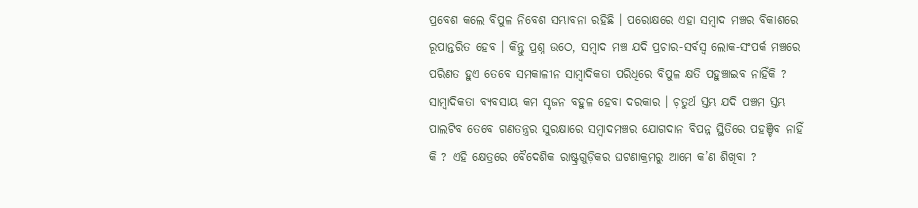ପ୍ରବେଶ କଲେ ବିପୁଳ ନିବେଶ ସମ୍ଭାବନା ରହିଛି । ପରୋକ୍ଷରେ ଏହା ସମ୍ୱାଦ ମଞ୍ଚର ବିକାଶରେ ରୂପାନ୍ତରିତ ହେବ । କିନ୍ତୁ ପ୍ରଶ୍ନ ଉଠେ, ସମ୍ୱାଦ ମଞ୍ଚ ଯଦି ପ୍ରଚାର-ସର୍ବସ୍ୱ ଲୋକ-ସଂପର୍କ ମଞ୍ଚରେ ପରିଣତ ହୁଏ ତେବେ ସମକାଳୀନ ସାମ୍ୱାଦିକତା ପରିଧିରେ ବିପୁଳ କ୍ଷତି ପହୁଞ୍ଚାଇବ ନାହିଁକି ? ସାମ୍ୱାଦିକତା ବ୍ୟବସାୟ କମ ସୃଜନ ବହୁଳ ହେବା ଦରକାର । ଚ଼ତୁର୍ଥ ସ୍ତମ୍ଭ ଯଦି ପଞ୍ଚମ ସ୍ତମ୍ଭ ପାଲଟିବ ତେବେ ଗଣତନ୍ତ୍ରର ସୁରକ୍ଷାରେ ସମ୍ୱାଦମଞ୍ଚର ଯୋଗଦାନ ବିପନ୍ନ ସ୍ଥିତିରେ ପହଞ୍ଚିବ ନାହିଁ କି ? ଏହି କ୍ଷେତ୍ରରେ ବୈଦେଶିକ ରାଷ୍ଟ୍ରଗୁଡ଼ିକର ଘଟଣାକ୍ରମରୁ ଆମେ କ’ଣ ଶିଖିବା ?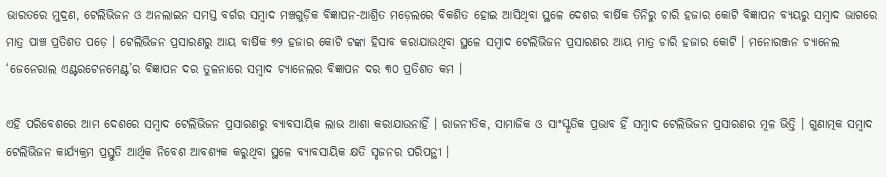ଭାରତରେ ମୁଦ୍ରଣ, ଟେଲିଭିଜନ ଓ ଅନଲାଇନ ସମସ୍ତ ବର୍ଗର ସମ୍ୱାଦ ମଞ୍ଚଗୁଡ଼ିକ ବିଜ୍ଞାପନ-ଆଶ୍ରିତ ମଡ଼େଲରେ ବିକଶିତ ହୋଇ ଆସିଥିବା ସ୍ଥଳେ ଦେଶର ବାର୍ଷିକ ତିନିରୁ ଚାରି ହଜାର କୋଟି ବିଜ୍ଞାପନ ବ୍ୟୟରୁ ସମ୍ୱାଦ ଭାଗରେ ମାତ୍ର ପାଞ୍ଚ ପ୍ରତିଶତ ପଡ଼େ । ଟେଲିଭିଜନ ପ୍ରସାରଣରୁ ଆୟ ବାର୍ଷିକ ୭୨ ହଜାର କୋଟି ଟଙ୍କା ହିସାବ କରାଯାଉଥିବା ସ୍ଥଳେ ସମ୍ୱାଦ ଟେଲିଭିଜନ ପ୍ରସାରଣର ଆୟ ମାତ୍ର ଚାରି ହଜାର କୋଟି । ମନୋରଞ୍ଜନ ଚ୍ୟାନେଲ ‘ଜେନେରାଲ ଏଣ୍ଟରଟେନମେଣ୍ଟ’ର ବିଜ୍ଞାପନ ଦର ତୁଳନାରେ ସମ୍ୱାଦ ଚ୍ୟାନେଲର ବିଜ୍ଞାପନ ଦର ୩୦ ପ୍ରତିଶତ କମ ।

ଏହି ପରିବେଶରେ ଆମ ଦେଶରେ ସମ୍ୱାଦ ଟେଲିଭିଜନ ପ୍ରସାରଣରୁ ବ୍ୟାବସାୟିକ ଲାଭ ଆଶା କରାଯାଉନାହିଁ । ରାଜନୀତିକ, ସାମାଜିକ ଓ ସାଂସ୍କୃତିକ ପ୍ରଭାବ ହିଁ ସମ୍ୱାଦ ଟେଲିଭିଜନ ପ୍ରସାରଣର ମୂଳ ଭିତ୍ତି । ଗୁଣାତ୍ମକ ସମ୍ୱାଦ ଟେଲିଭିଜନ କାର୍ଯ୍ୟକ୍ରମ ପ୍ରସ୍ତୁତି ଆର୍ଥିକ ନିବେଶ ଆବଶ୍ୟକ କରୁଥିବା ସ୍ଥଳେ ବ୍ୟାବସାୟିକ କ୍ଷତି ସୃଜନର ପରିପନ୍ଥୀ ।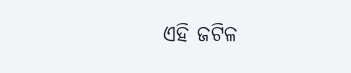ଏହି ଜଟିଳ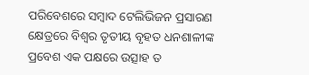ପରିବେଶରେ ସମ୍ୱାଦ ଟେଲିଭିଜନ ପ୍ରସାରଣ କ୍ଷେତ୍ରରେ ବିଶ୍ୱର ତୃତୀୟ ବୃହତ ଧନଶାଳୀଙ୍କ ପ୍ରବେଶ ଏକ ପକ୍ଷରେ ଉତ୍ସାହ ତ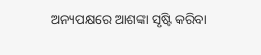ଅନ୍ୟପକ୍ଷରେ ଆଶଙ୍କା ସୃଷ୍ଟି କରିବା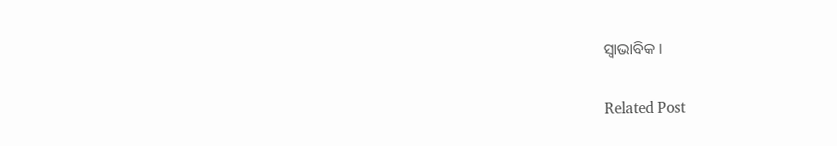ସ୍ୱାଭାବିକ ।

Related Post